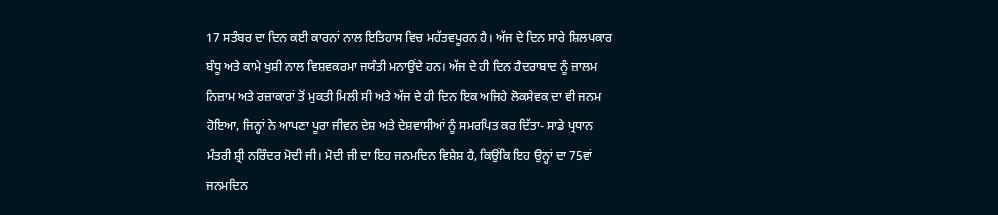17 ਸਤੰਬਰ ਦਾ ਦਿਨ ਕਈ ਕਾਰਨਾਂ ਨਾਲ ਇਤਿਹਾਸ ਵਿਚ ਮਹੱਤਵਪੂਰਨ ਹੈ। ਅੱਜ ਦੇ ਦਿਨ ਸਾਰੇ ਸ਼ਿਲਪਕਾਰ ਬੰਧੂ ਅਤੇ ਕਾਮੇ ਖੁਸ਼ੀ ਨਾਲ ਵਿਸ਼ਵਕਰਮਾ ਜਯੰਤੀ ਮਨਾਉਂਦੇ ਹਨ। ਅੱਜ ਦੇ ਹੀ ਦਿਨ ਹੈਦਰਾਬਾਦ ਨੂੰ ਜ਼ਾਲਮ ਨਿਜ਼ਾਮ ਅਤੇ ਰਜ਼ਾਕਾਰਾਂ ਤੋਂ ਮੁਕਤੀ ਮਿਲੀ ਸੀ ਅਤੇ ਅੱਜ ਦੇ ਹੀ ਦਿਨ ਇਕ ਅਜਿਹੇ ਲੋਕਸੇਵਕ ਦਾ ਵੀ ਜਨਮ ਹੋਇਆ, ਜਿਨ੍ਹਾਂ ਨੇ ਆਪਣਾ ਪੂਰਾ ਜੀਵਨ ਦੇਸ਼ ਅਤੇ ਦੇਸ਼ਵਾਸੀਆਂ ਨੂੰ ਸਮਰਪਿਤ ਕਰ ਦਿੱਤਾ- ਸਾਡੇ ਪ੍ਰਧਾਨ ਮੰਤਰੀ ਸ਼੍ਰੀ ਨਰਿੰਦਰ ਮੋਦੀ ਜੀ। ਮੋਦੀ ਜੀ ਦਾ ਇਹ ਜਨਮਦਿਨ ਵਿਸ਼ੇਸ਼ ਹੈ, ਕਿਉਂਕਿ ਇਹ ਉਨ੍ਹਾਂ ਦਾ 75ਵਾਂ ਜਨਮਦਿਨ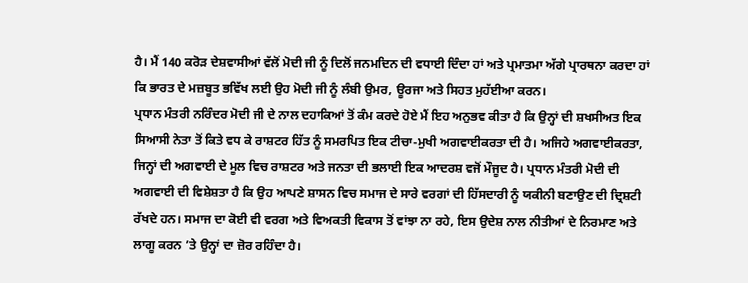ਹੈ। ਮੈਂ 140 ਕਰੋੜ ਦੇਸ਼ਵਾਸੀਆਂ ਵੱਲੋਂ ਮੋਦੀ ਜੀ ਨੂੰ ਦਿਲੋਂ ਜਨਮਦਿਨ ਦੀ ਵਧਾਈ ਦਿੰਦਾ ਹਾਂ ਅਤੇ ਪ੍ਰਮਾਤਮਾ ਅੱਗੇ ਪ੍ਰਾਰਥਨਾ ਕਰਦਾ ਹਾਂ ਕਿ ਭਾਰਤ ਦੇ ਮਜ਼ਬੂਤ ਭਵਿੱਖ ਲਈ ਉਹ ਮੋਦੀ ਜੀ ਨੂੰ ਲੰਬੀ ਉਮਰ, ਊਰਜਾ ਅਤੇ ਸਿਹਤ ਮੁਹੱਈਆ ਕਰਨ।
ਪ੍ਰਧਾਨ ਮੰਤਰੀ ਨਰਿੰਦਰ ਮੋਦੀ ਜੀ ਦੇ ਨਾਲ ਦਹਾਕਿਆਂ ਤੋਂ ਕੰਮ ਕਰਦੇ ਹੋਏ ਮੈਂ ਇਹ ਅਨੁਭਵ ਕੀਤਾ ਹੈ ਕਿ ਉਨ੍ਹਾਂ ਦੀ ਸ਼ਖਸੀਅਤ ਇਕ ਸਿਆਸੀ ਨੇਤਾ ਤੋਂ ਕਿਤੇ ਵਧ ਕੇ ਰਾਸ਼ਟਰ ਹਿੱਤ ਨੂੰ ਸਮਰਪਿਤ ਇਕ ਟੀਚਾ-ਮੁਖੀ ਅਗਵਾਈਕਰਤਾ ਦੀ ਹੈ। ਅਜਿਹੇ ਅਗਵਾਈਕਰਤਾ, ਜਿਨ੍ਹਾਂ ਦੀ ਅਗਵਾਈ ਦੇ ਮੂਲ ਵਿਚ ਰਾਸ਼ਟਰ ਅਤੇ ਜਨਤਾ ਦੀ ਭਲਾਈ ਇਕ ਆਦਰਸ਼ ਵਜੋਂ ਮੌਜੂਦ ਹੈ। ਪ੍ਰਧਾਨ ਮੰਤਰੀ ਮੋਦੀ ਦੀ ਅਗਵਾਈ ਦੀ ਵਿਸ਼ੇਸ਼ਤਾ ਹੈ ਕਿ ਉਹ ਆਪਣੇ ਸ਼ਾਸਨ ਵਿਚ ਸਮਾਜ ਦੇ ਸਾਰੇ ਵਰਗਾਂ ਦੀ ਹਿੱਸਦਾਰੀ ਨੂੰ ਯਕੀਨੀ ਬਣਾਉਣ ਦੀ ਦ੍ਰਿਸ਼ਟੀ ਰੱਖਦੇ ਹਨ। ਸਮਾਜ ਦਾ ਕੋਈ ਵੀ ਵਰਗ ਅਤੇ ਵਿਅਕਤੀ ਵਿਕਾਸ ਤੋਂ ਵਾਂਝਾ ਨਾ ਰਹੇ, ਇਸ ਉਦੇਸ਼ ਨਾਲ ਨੀਤੀਆਂ ਦੇ ਨਿਰਮਾਣ ਅਤੇ ਲਾਗੂ ਕਰਨ ’ਤੇ ਉਨ੍ਹਾਂ ਦਾ ਜ਼ੋਰ ਰਹਿੰਦਾ ਹੈ।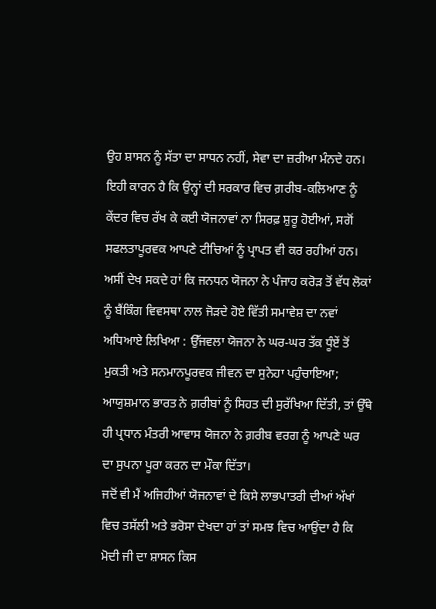ਉਹ ਸ਼ਾਸਨ ਨੂੰ ਸੱਤਾ ਦਾ ਸਾਧਨ ਨਹੀਂ, ਸੇਵਾ ਦਾ ਜ਼ਰੀਆ ਮੰਨਦੇ ਹਨ। ਇਹੀ ਕਾਰਨ ਹੈ ਕਿ ਉਨ੍ਹਾਂ ਦੀ ਸਰਕਾਰ ਵਿਚ ਗ਼ਰੀਬ-ਕਲਿਆਣ ਨੂੰ ਕੇਂਦਰ ਵਿਚ ਰੱਖ ਕੇ ਕਈ ਯੋਜਨਾਵਾਂ ਨਾ ਸਿਰਫ਼ ਸ਼ੁਰੂ ਹੋਈਆਂ, ਸਗੋਂ ਸਫਲਤਾਪੂਰਵਕ ਆਪਣੇ ਟੀਚਿਆਂ ਨੂੰ ਪ੍ਰਾਪਤ ਵੀ ਕਰ ਰਹੀਆਂ ਹਨ।
ਅਸੀਂ ਦੇਖ ਸਕਦੇ ਹਾਂ ਕਿ ਜਨਧਨ ਯੋਜਨਾ ਨੇ ਪੰਜਾਹ ਕਰੋੜ ਤੋਂ ਵੱਧ ਲੋਕਾਂ ਨੂੰ ਬੈਂਕਿੰਗ ਵਿਵਸਥਾ ਨਾਲ ਜੋੜਦੇ ਹੋਏ ਵਿੱਤੀ ਸਮਾਵੇਸ਼ ਦਾ ਨਵਾਂ ਅਧਿਆਏ ਲਿਖਿਆ : ਉੱਜਵਲਾ ਯੋਜਨਾ ਨੇ ਘਰ-ਘਰ ਤੱਕ ਧੂੰਏਂ ਤੋਂ ਮੁਕਤੀ ਅਤੇ ਸਨਮਾਨਪੂਰਵਕ ਜੀਵਨ ਦਾ ਸੁਨੇਹਾ ਪਹੁੰਚਾਇਆ; ਆਯੁਸ਼ਮਾਨ ਭਾਰਤ ਨੇ ਗ਼ਰੀਬਾਂ ਨੂੰ ਸਿਹਤ ਦੀ ਸੁਰੱਖਿਆ ਦਿੱਤੀ, ਤਾਂ ਉੱਥੇ ਹੀ ਪ੍ਰਧਾਨ ਮੰਤਰੀ ਆਵਾਸ ਯੋਜਨਾ ਨੇ ਗ਼ਰੀਬ ਵਰਗ ਨੂੰ ਆਪਣੇ ਘਰ ਦਾ ਸੁਪਨਾ ਪੂਰਾ ਕਰਨ ਦਾ ਮੌਕਾ ਦਿੱਤਾ।
ਜਦੋਂ ਵੀ ਮੈਂ ਅਜਿਹੀਆਂ ਯੋਜਨਾਵਾਂ ਦੇ ਕਿਸੇ ਲਾਭਪਾਤਰੀ ਦੀਆਂ ਅੱਖਾਂ ਵਿਚ ਤਸੱਲੀ ਅਤੇ ਭਰੋਸਾ ਦੇਖਦਾ ਹਾਂ ਤਾਂ ਸਮਝ ਵਿਚ ਆਉਂਦਾ ਹੈ ਕਿ ਮੋਦੀ ਜੀ ਦਾ ਸ਼ਾਸਨ ਕਿਸ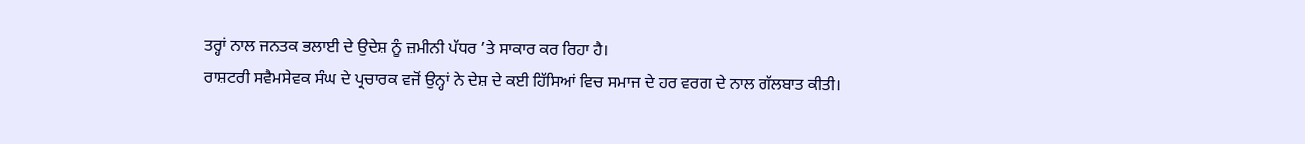ਤਰ੍ਹਾਂ ਨਾਲ ਜਨਤਕ ਭਲਾਈ ਦੇ ਉਦੇਸ਼ ਨੂੰ ਜ਼ਮੀਨੀ ਪੱਧਰ ’ਤੇ ਸਾਕਾਰ ਕਰ ਰਿਹਾ ਹੈ।
ਰਾਸ਼ਟਰੀ ਸਵੈਮਸੇਵਕ ਸੰਘ ਦੇ ਪ੍ਰਚਾਰਕ ਵਜੋਂ ਉਨ੍ਹਾਂ ਨੇ ਦੇਸ਼ ਦੇ ਕਈ ਹਿੱਸਿਆਂ ਵਿਚ ਸਮਾਜ ਦੇ ਹਰ ਵਰਗ ਦੇ ਨਾਲ ਗੱਲਬਾਤ ਕੀਤੀ।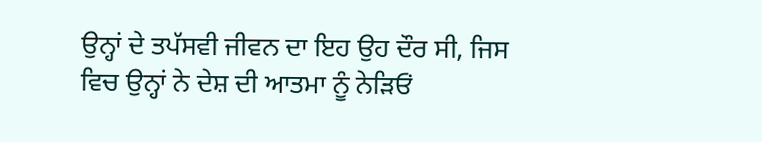ਉਨ੍ਹਾਂ ਦੇ ਤਪੱਸਵੀ ਜੀਵਨ ਦਾ ਇਹ ਉਹ ਦੌਰ ਸੀ, ਜਿਸ ਵਿਚ ਉਨ੍ਹਾਂ ਨੇ ਦੇਸ਼ ਦੀ ਆਤਮਾ ਨੂੰ ਨੇੜਿਓਂ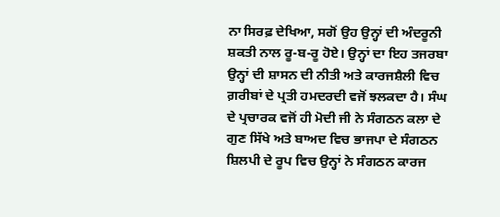ਨਾ ਸਿਰਫ਼ ਦੇਖਿਆ, ਸਗੋਂ ਉਹ ਉਨ੍ਹਾਂ ਦੀ ਅੰਦਰੂਨੀ ਸ਼ਕਤੀ ਨਾਲ ਰੂ-ਬ-ਰੂ ਹੋਏ। ਉਨ੍ਹਾਂ ਦਾ ਇਹ ਤਜਰਬਾ ਉਨ੍ਹਾਂ ਦੀ ਸ਼ਾਸਨ ਦੀ ਨੀਤੀ ਅਤੇ ਕਾਰਜਸ਼ੈਲੀ ਵਿਚ ਗ਼ਰੀਬਾਂ ਦੇ ਪ੍ਰਤੀ ਹਮਦਰਦੀ ਵਜੋਂ ਝਲਕਦਾ ਹੈ। ਸੰਘ ਦੇ ਪ੍ਰਚਾਰਕ ਵਜੋਂ ਹੀ ਮੋਦੀ ਜੀ ਨੇ ਸੰਗਠਨ ਕਲਾ ਦੇ ਗੁਣ ਸਿੱਖੇ ਅਤੇ ਬਾਅਦ ਵਿਚ ਭਾਜਪਾ ਦੇ ਸੰਗਠਨ ਸ਼ਿਲਪੀ ਦੇ ਰੂਪ ਵਿਚ ਉਨ੍ਹਾਂ ਨੇ ਸੰਗਠਨ ਕਾਰਜ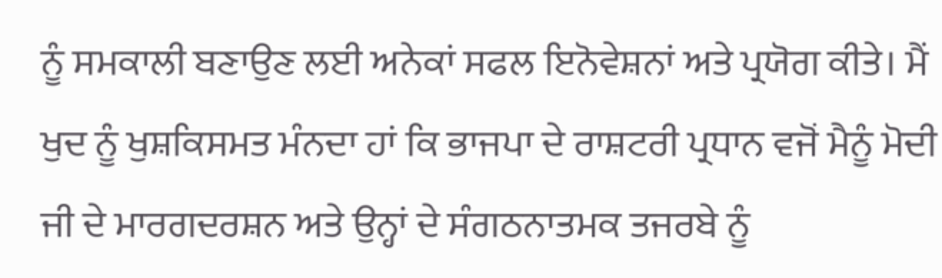ਨੂੰ ਸਮਕਾਲੀ ਬਣਾਉਣ ਲਈ ਅਨੇਕਾਂ ਸਫਲ ਇਨੋਵੇਸ਼ਨਾਂ ਅਤੇ ਪ੍ਰਯੋਗ ਕੀਤੇ। ਮੈਂ ਖੁਦ ਨੂੰ ਖੁਸ਼ਕਿਸਮਤ ਮੰਨਦਾ ਹਾਂ ਕਿ ਭਾਜਪਾ ਦੇ ਰਾਸ਼ਟਰੀ ਪ੍ਰਧਾਨ ਵਜੋਂ ਮੈਨੂੰ ਮੋਦੀ ਜੀ ਦੇ ਮਾਰਗਦਰਸ਼ਨ ਅਤੇ ਉਨ੍ਹਾਂ ਦੇ ਸੰਗਠਨਾਤਮਕ ਤਜਰਬੇ ਨੂੰ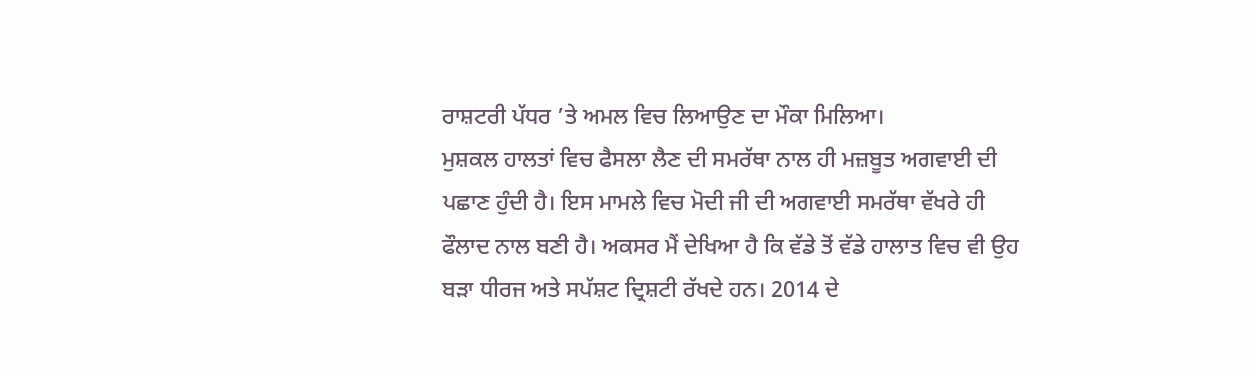ਰਾਸ਼ਟਰੀ ਪੱਧਰ ’ਤੇ ਅਮਲ ਵਿਚ ਲਿਆਉਣ ਦਾ ਮੌਕਾ ਮਿਲਿਆ।
ਮੁਸ਼ਕਲ ਹਾਲਤਾਂ ਵਿਚ ਫੈਸਲਾ ਲੈਣ ਦੀ ਸਮਰੱਥਾ ਨਾਲ ਹੀ ਮਜ਼ਬੂਤ ਅਗਵਾਈ ਦੀ ਪਛਾਣ ਹੁੰਦੀ ਹੈ। ਇਸ ਮਾਮਲੇ ਵਿਚ ਮੋਦੀ ਜੀ ਦੀ ਅਗਵਾਈ ਸਮਰੱਥਾ ਵੱਖਰੇ ਹੀ ਫੌਲਾਦ ਨਾਲ ਬਣੀ ਹੈ। ਅਕਸਰ ਮੈਂ ਦੇਖਿਆ ਹੈ ਕਿ ਵੱਡੇ ਤੋਂ ਵੱਡੇ ਹਾਲਾਤ ਵਿਚ ਵੀ ਉਹ ਬੜਾ ਧੀਰਜ ਅਤੇ ਸਪੱਸ਼ਟ ਦ੍ਰਿਸ਼ਟੀ ਰੱਖਦੇ ਹਨ। 2014 ਦੇ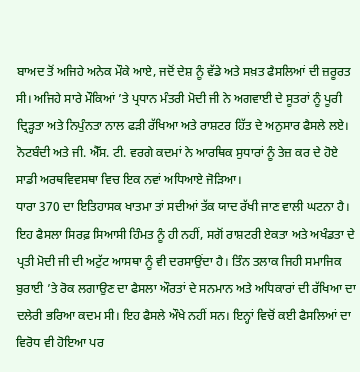ਬਾਅਦ ਤੋਂ ਅਜਿਹੇ ਅਨੇਕ ਮੌਕੇ ਆਏ, ਜਦੋਂ ਦੇਸ਼ ਨੂੰ ਵੱਡੇ ਅਤੇ ਸਖ਼ਤ ਫੈਸਲਿਆਂ ਦੀ ਜ਼ਰੂਰਤ ਸੀ। ਅਜਿਹੇ ਸਾਰੇ ਮੌਕਿਆਂ ’ਤੇ ਪ੍ਰਧਾਨ ਮੰਤਰੀ ਮੋਦੀ ਜੀ ਨੇ ਅਗਵਾਈ ਦੇ ਸੂਤਰਾਂ ਨੂੰ ਪੂਰੀ ਦ੍ਰਿੜ੍ਹਤਾ ਅਤੇ ਨਿਪੁੰਨਤਾ ਨਾਲ ਫੜੀ ਰੱਖਿਆ ਅਤੇ ਰਾਸ਼ਟਰ ਹਿੱਤ ਦੇ ਅਨੁਸਾਰ ਫੈਸਲੇ ਲਏ। ਨੋਟਬੰਦੀ ਅਤੇ ਜੀ. ਐੱਸ. ਟੀ. ਵਰਗੇ ਕਦਮਾਂ ਨੇ ਆਰਥਿਕ ਸੁਧਾਰਾਂ ਨੂੰ ਤੇਜ਼ ਕਰ ਦੇ ਹੋਏ ਸਾਡੀ ਅਰਥਵਿਵਸਥਾ ਵਿਚ ਇਕ ਨਵਾਂ ਅਧਿਆਏ ਜੋੜਿਆ।
ਧਾਰਾ 370 ਦਾ ਇਤਿਹਾਸਕ ਖਾਤਮਾ ਤਾਂ ਸਦੀਆਂ ਤੱਕ ਯਾਦ ਰੱਖੀ ਜਾਣ ਵਾਲੀ ਘਟਨਾ ਹੈ। ਇਹ ਫੈਸਲਾ ਸਿਰਫ਼ ਸਿਆਸੀ ਹਿੰਮਤ ਨੂੰ ਹੀ ਨਹੀਂ, ਸਗੋਂ ਰਾਸ਼ਟਰੀ ਏਕਤਾ ਅਤੇ ਅਖੰਡਤਾ ਦੇ ਪ੍ਰਤੀ ਮੋਦੀ ਜੀ ਦੀ ਅਟੁੱਟ ਆਸਥਾ ਨੂੰ ਵੀ ਦਰਸਾਉਂਦਾ ਹੈ। ਤਿੰਨ ਤਲਾਕ ਜਿਹੀ ਸਮਾਜਿਕ ਬੁਰਾਈ ’ਤੇ ਰੋਕ ਲਗਾਉਣ ਦਾ ਫੈਸਲਾ ਔਰਤਾਂ ਦੇ ਸਨਮਾਨ ਅਤੇ ਅਧਿਕਾਰਾਂ ਦੀ ਰੱਖਿਆ ਦਾ ਦਲੇਰੀ ਭਰਿਆ ਕਦਮ ਸੀ। ਇਹ ਫੈਸਲੇ ਔਖੇ ਨਹੀਂ ਸਨ। ਇਨ੍ਹਾਂ ਵਿਚੋਂ ਕਈ ਫੈਸਲਿਆਂ ਦਾ ਵਿਰੋਧ ਵੀ ਹੋਇਆ ਪਰ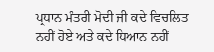ਪ੍ਰਧਾਨ ਮੰਤਰੀ ਮੋਦੀ ਜੀ ਕਦੇ ਵਿਚਲਿਤ ਨਹੀਂ ਹੋਏ ਅਤੇ ਕਦੇ ਧਿਆਨ ਨਹੀਂ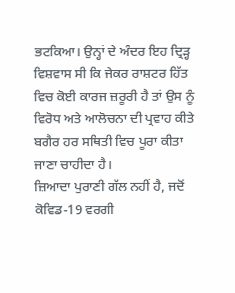ਭਟਕਿਆ। ਉਨ੍ਹਾਂ ਦੇ ਅੰਦਰ ਇਹ ਦ੍ਰਿੜ੍ਹ ਵਿਸ਼ਵਾਸ ਸੀ ਕਿ ਜੇਕਰ ਰਾਸ਼ਟਰ ਹਿੱਤ ਵਿਚ ਕੋਈ ਕਾਰਜ ਜ਼ਰੂਰੀ ਹੈ ਤਾਂ ਉਸ ਨੂੰ ਵਿਰੋਧ ਅਤੇ ਆਲੋਚਨਾ ਦੀ ਪ੍ਰਵਾਹ ਕੀਤੇ ਬਗੈਰ ਹਰ ਸਥਿਤੀ ਵਿਚ ਪੂਰਾ ਕੀਤਾ ਜਾਣਾ ਚਾਹੀਦਾ ਹੈ।
ਜ਼ਿਆਦਾ ਪੁਰਾਣੀ ਗੱਲ ਨਹੀਂ ਹੈ, ਜਦੋਂ ਕੋਵਿਡ-19 ਵਰਗੀ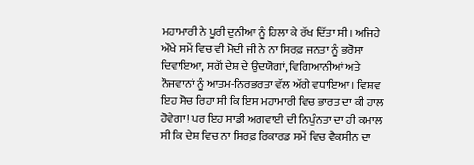ਮਹਾਮਾਰੀ ਨੇ ਪੂਰੀ ਦੁਨੀਆ ਨੂੰ ਹਿਲਾ ਕੇ ਰੱਖ ਦਿੱਤਾ ਸੀ। ਅਜਿਹੇ ਔਖੇ ਸਮੇਂ ਵਿਚ ਵੀ ਮੋਦੀ ਜੀ ਨੇ ਨਾ ਸਿਰਫ਼ ਜਨਤਾ ਨੂੰ ਭਰੋਸਾ ਦਿਵਾਇਆ, ਸਗੋਂ ਦੇਸ਼ ਦੇ ਉਦਯੋਗਾਂ, ਵਿਗਿਆਨੀਆਂ ਅਤੇ ਨੌਜਵਾਨਾਂ ਨੂੰ ਆਤਮ-ਨਿਰਭਰਤਾ ਵੱਲ ਅੱਗੇ ਵਧਾਇਆ। ਵਿਸ਼ਵ ਇਹ ਸੋਚ ਰਿਹਾ ਸੀ ਕਿ ਇਸ ਮਹਾਮਾਰੀ ਵਿਚ ਭਾਰਤ ਦਾ ਕੀ ਹਾਲ ਹੋਵੇਗਾ! ਪਰ ਇਹ ਸਾਡੀ ਅਗਵਾਈ ਦੀ ਨਿਪੁੰਨਤਾ ਦਾ ਹੀ ਕਮਾਲ ਸੀ ਕਿ ਦੇਸ਼ ਵਿਚ ਨਾ ਸਿਰਫ਼ ਰਿਕਾਰਡ ਸਮੇਂ ਵਿਚ ਵੈਕਸੀਨ ਦਾ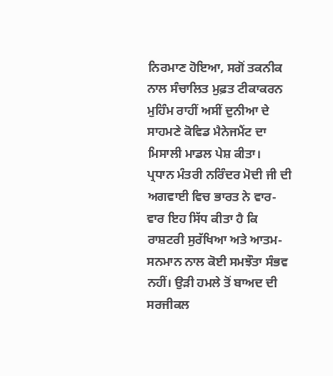ਨਿਰਮਾਣ ਹੋਇਆ, ਸਗੋਂ ਤਕਨੀਕ ਨਾਲ ਸੰਚਾਲਿਤ ਮੁਫ਼ਤ ਟੀਕਾਕਰਨ ਮੁਹਿੰਮ ਰਾਹੀਂ ਅਸੀਂ ਦੁਨੀਆ ਦੇ ਸਾਹਮਣੇ ਕੋਵਿਡ ਮੈਨੇਜਮੈਂਟ ਦਾ ਮਿਸਾਲੀ ਮਾਡਲ ਪੇਸ਼ ਕੀਤਾ।
ਪ੍ਰਧਾਨ ਮੰਤਰੀ ਨਰਿੰਦਰ ਮੋਦੀ ਜੀ ਦੀ ਅਗਵਾਈ ਵਿਚ ਭਾਰਤ ਨੇ ਵਾਰ-ਵਾਰ ਇਹ ਸਿੱਧ ਕੀਤਾ ਹੈ ਕਿ ਰਾਸ਼ਟਰੀ ਸੁਰੱਖਿਆ ਅਤੇ ਆਤਮ-ਸਨਮਾਨ ਨਾਲ ਕੋਈ ਸਮਝੌਤਾ ਸੰਭਵ ਨਹੀਂ। ਉੜੀ ਹਮਲੇ ਤੋਂ ਬਾਅਦ ਦੀ ਸਰਜੀਕਲ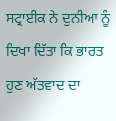ਸਟ੍ਰਾਈਕ ਨੇ ਦੁਨੀਆ ਨੂੰ ਦਿਖਾ ਦਿੱਤਾ ਕਿ ਭਾਰਤ ਹੁਣ ਅੱਤਵਾਦ ਦਾ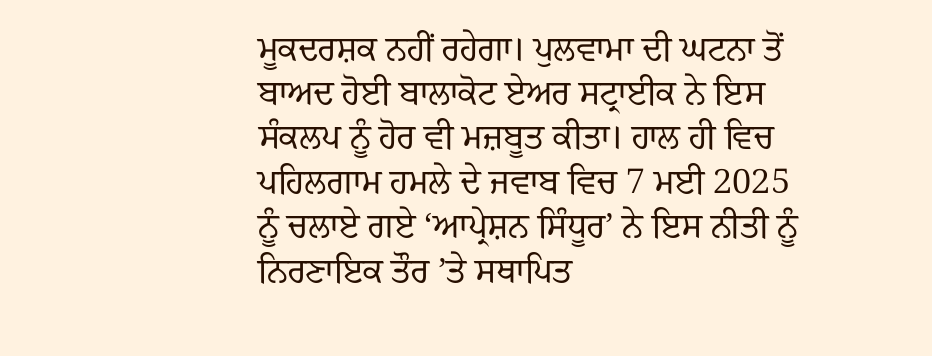ਮੂਕਦਰਸ਼ਕ ਨਹੀਂ ਰਹੇਗਾ। ਪੁਲਵਾਮਾ ਦੀ ਘਟਨਾ ਤੋਂ ਬਾਅਦ ਹੋਈ ਬਾਲਾਕੋਟ ਏਅਰ ਸਟ੍ਰਾਈਕ ਨੇ ਇਸ ਸੰਕਲਪ ਨੂੰ ਹੋਰ ਵੀ ਮਜ਼ਬੂਤ ਕੀਤਾ। ਹਾਲ ਹੀ ਵਿਚ ਪਹਿਲਗਾਮ ਹਮਲੇ ਦੇ ਜਵਾਬ ਵਿਚ 7 ਮਈ 2025 ਨੂੰ ਚਲਾਏ ਗਏ ‘ਆਪ੍ਰੇਸ਼ਨ ਸਿੰਧੂਰ’ ਨੇ ਇਸ ਨੀਤੀ ਨੂੰ ਨਿਰਣਾਇਕ ਤੌਰ ’ਤੇ ਸਥਾਪਿਤ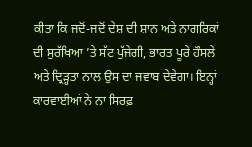ਕੀਤਾ ਕਿ ਜਦੋਂ-ਜਦੋਂ ਦੇਸ਼ ਦੀ ਸ਼ਾਨ ਅਤੇ ਨਾਗਰਿਕਾਂ ਦੀ ਸੁਰੱਖਿਆ ’ਤੇ ਸੱਟ ਪੁੱਜੇਗੀ, ਭਾਰਤ ਪੂਰੇ ਹੌਸਲੇ ਅਤੇ ਦ੍ਰਿੜ੍ਹਤਾ ਨਾਲ ਉਸ ਦਾ ਜਵਾਬ ਦੇਵੇਗਾ। ਇਨ੍ਹਾਂ ਕਾਰਵਾਈਆਂ ਨੇ ਨਾ ਸਿਰਫ਼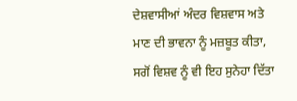ਦੇਸ਼ਵਾਸੀਆਂ ਅੰਦਰ ਵਿਸ਼ਵਾਸ ਅਤੇ ਮਾਣ ਦੀ ਭਾਵਨਾ ਨੂੰ ਮਜ਼ਬੂਤ ਕੀਤਾ, ਸਗੋਂ ਵਿਸ਼ਵ ਨੂੰ ਵੀ ਇਹ ਸੁਨੇਹਾ ਦਿੱਤਾ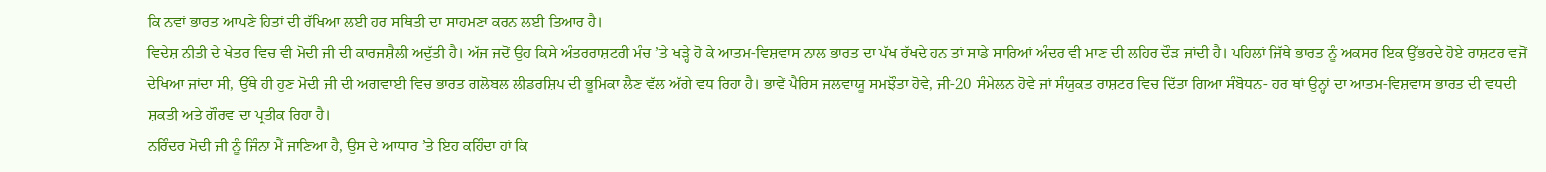ਕਿ ਨਵਾਂ ਭਾਰਤ ਆਪਣੇ ਹਿਤਾਂ ਦੀ ਰੱਖਿਆ ਲਈ ਹਰ ਸਥਿਤੀ ਦਾ ਸਾਹਮਣਾ ਕਰਨ ਲਈ ਤਿਆਰ ਹੈ।
ਵਿਦੇਸ਼ ਨੀਤੀ ਦੇ ਖੇਤਰ ਵਿਚ ਵੀ ਮੋਦੀ ਜੀ ਦੀ ਕਾਰਜਸ਼ੈਲੀ ਅਦੁੱਤੀ ਹੈ। ਅੱਜ ਜਦੋਂ ਉਹ ਕਿਸੇ ਅੰਤਰਰਾਸ਼ਟਰੀ ਮੰਚ ’ਤੇ ਖੜ੍ਹੇ ਹੋ ਕੇ ਆਤਮ-ਵਿਸ਼ਵਾਸ ਨਾਲ ਭਾਰਤ ਦਾ ਪੱਖ ਰੱਖਦੇ ਹਨ ਤਾਂ ਸਾਡੇ ਸਾਰਿਆਂ ਅੰਦਰ ਵੀ ਮਾਣ ਦੀ ਲਹਿਰ ਦੌੜ ਜਾਂਦੀ ਹੈ। ਪਹਿਲਾਂ ਜਿੱਥੇ ਭਾਰਤ ਨੂੰ ਅਕਸਰ ਇਕ ਉੱਭਰਦੇ ਹੋਏ ਰਾਸ਼ਟਰ ਵਜੋਂ ਦੇਖਿਆ ਜਾਂਦਾ ਸੀ, ਉੱਥੇ ਹੀ ਹੁਣ ਮੋਦੀ ਜੀ ਦੀ ਅਗਵਾਈ ਵਿਚ ਭਾਰਤ ਗਲੋਬਲ ਲੀਡਰਸ਼ਿਪ ਦੀ ਭੂਮਿਕਾ ਲੈਣ ਵੱਲ ਅੱਗੇ ਵਧ ਰਿਹਾ ਹੈ। ਭਾਵੇਂ ਪੈਰਿਸ ਜਲਵਾਯੂ ਸਮਝੌਤਾ ਹੋਵੇ, ਜੀ-20 ਸੰਮੇਲਨ ਹੋਵੇ ਜਾਂ ਸੰਯੁਕਤ ਰਾਸ਼ਟਰ ਵਿਚ ਦਿੱਤਾ ਗਿਆ ਸੰਬੋਧਨ- ਹਰ ਥਾਂ ਉਨ੍ਹਾਂ ਦਾ ਆਤਮ-ਵਿਸ਼ਵਾਸ ਭਾਰਤ ਦੀ ਵਧਦੀ ਸ਼ਕਤੀ ਅਤੇ ਗੌਰਵ ਦਾ ਪ੍ਰਤੀਕ ਰਿਹਾ ਹੈ।
ਨਰਿੰਦਰ ਮੋਦੀ ਜੀ ਨੂੰ ਜਿੰਨਾ ਮੈਂ ਜਾਣਿਆ ਹੈ, ਉਸ ਦੇ ਆਧਾਰ ’ਤੇ ਇਹ ਕਹਿੰਦਾ ਹਾਂ ਕਿ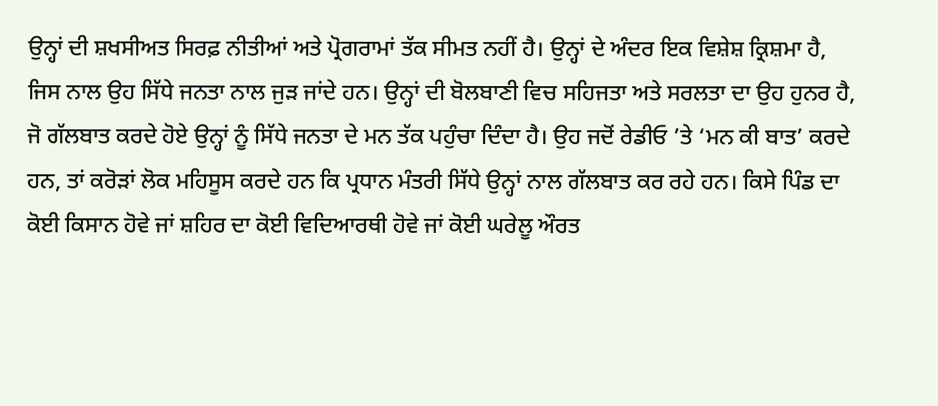ਉਨ੍ਹਾਂ ਦੀ ਸ਼ਖਸੀਅਤ ਸਿਰਫ਼ ਨੀਤੀਆਂ ਅਤੇ ਪ੍ਰੋਗਰਾਮਾਂ ਤੱਕ ਸੀਮਤ ਨਹੀਂ ਹੈ। ਉਨ੍ਹਾਂ ਦੇ ਅੰਦਰ ਇਕ ਵਿਸ਼ੇਸ਼ ਕ੍ਰਿਸ਼ਮਾ ਹੈ, ਜਿਸ ਨਾਲ ਉਹ ਸਿੱਧੇ ਜਨਤਾ ਨਾਲ ਜੁੜ ਜਾਂਦੇ ਹਨ। ਉਨ੍ਹਾਂ ਦੀ ਬੋਲਬਾਣੀ ਵਿਚ ਸਹਿਜਤਾ ਅਤੇ ਸਰਲਤਾ ਦਾ ਉਹ ਹੁਨਰ ਹੈ, ਜੋ ਗੱਲਬਾਤ ਕਰਦੇ ਹੋਏ ਉਨ੍ਹਾਂ ਨੂੰ ਸਿੱਧੇ ਜਨਤਾ ਦੇ ਮਨ ਤੱਕ ਪਹੁੰਚਾ ਦਿੰਦਾ ਹੈ। ਉਹ ਜਦੋਂ ਰੇਡੀਓ ’ਤੇ ‘ਮਨ ਕੀ ਬਾਤ’ ਕਰਦੇ ਹਨ, ਤਾਂ ਕਰੋੜਾਂ ਲੋਕ ਮਹਿਸੂਸ ਕਰਦੇ ਹਨ ਕਿ ਪ੍ਰਧਾਨ ਮੰਤਰੀ ਸਿੱਧੇ ਉਨ੍ਹਾਂ ਨਾਲ ਗੱਲਬਾਤ ਕਰ ਰਹੇ ਹਨ। ਕਿਸੇ ਪਿੰਡ ਦਾ ਕੋਈ ਕਿਸਾਨ ਹੋਵੇ ਜਾਂ ਸ਼ਹਿਰ ਦਾ ਕੋਈ ਵਿਦਿਆਰਥੀ ਹੋਵੇ ਜਾਂ ਕੋਈ ਘਰੇਲੂ ਔਰਤ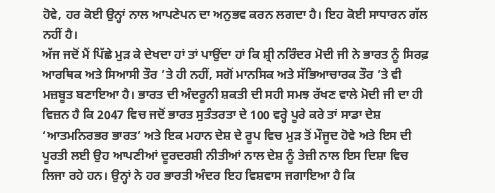ਹੋਵੇ, ਹਰ ਕੋਈ ਉਨ੍ਹਾਂ ਨਾਲ ਆਪਣੇਪਨ ਦਾ ਅਨੁਭਵ ਕਰਨ ਲਗਦਾ ਹੈ। ਇਹ ਕੋਈ ਸਾਧਾਰਨ ਗੱਲ ਨਹੀਂ ਹੈ।
ਅੱਜ ਜਦੋਂ ਮੈਂ ਪਿੱਛੇ ਮੁੜ ਕੇ ਦੇਖਦਾ ਹਾਂ ਤਾਂ ਪਾਉਂਦਾ ਹਾਂ ਕਿ ਸ਼੍ਰੀ ਨਰਿੰਦਰ ਮੋਦੀ ਜੀ ਨੇ ਭਾਰਤ ਨੂੰ ਸਿਰਫ਼ ਆਰਥਿਕ ਅਤੇ ਸਿਆਸੀ ਤੌਰ ’ਤੇ ਹੀ ਨਹੀਂ, ਸਗੋਂ ਮਾਨਸਿਕ ਅਤੇ ਸੱਭਿਆਚਾਰਕ ਤੌਰ ’ਤੇ ਵੀ ਮਜ਼ਬੂਤ ਬਣਾਇਆ ਹੈ। ਭਾਰਤ ਦੀ ਅੰਦਰੂਨੀ ਸ਼ਕਤੀ ਦੀ ਸਹੀ ਸਮਝ ਰੱਖਣ ਵਾਲੇ ਮੋਦੀ ਜੀ ਦਾ ਹੀ ਵਿਜ਼ਨ ਹੈ ਕਿ 2047 ਵਿਚ ਜਦੋਂ ਭਾਰਤ ਸੁਤੰਤਰਤਾ ਦੇ 100 ਵਰ੍ਹੇ ਪੂਰੇ ਕਰੇ ਤਾਂ ਸਾਡਾ ਦੇਸ਼ ‘ਆਤਮਨਿਰਭਰ ਭਾਰਤ’ ਅਤੇ ਇਕ ਮਹਾਨ ਦੇਸ਼ ਦੇ ਰੂਪ ਵਿਚ ਮੁੜ ਤੋਂ ਮੌਜੂਦ ਹੋਵੇ ਅਤੇ ਇਸ ਦੀ ਪੂਰਤੀ ਲਈ ਉਹ ਆਪਣੀਆਂ ਦੂਰਦਰਸ਼ੀ ਨੀਤੀਆਂ ਨਾਲ ਦੇਸ਼ ਨੂੰ ਤੇਜ਼ੀ ਨਾਲ ਇਸ ਦਿਸ਼ਾ ਵਿਚ ਲਿਜਾ ਰਹੇ ਹਨ। ਉਨ੍ਹਾਂ ਨੇ ਹਰ ਭਾਰਤੀ ਅੰਦਰ ਇਹ ਵਿਸ਼ਵਾਸ ਜਗਾਇਆ ਹੈ ਕਿ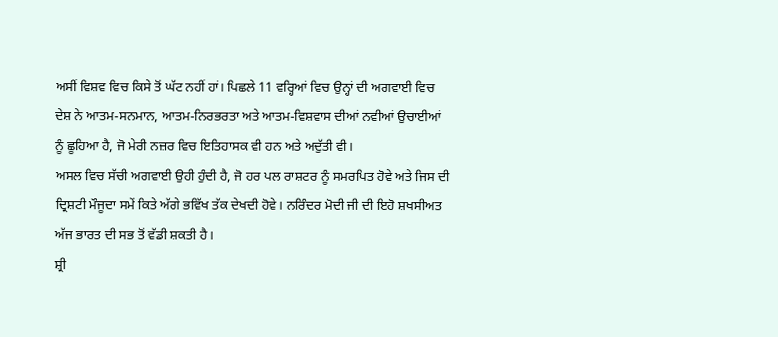ਅਸੀਂ ਵਿਸ਼ਵ ਵਿਚ ਕਿਸੇ ਤੋਂ ਘੱਟ ਨਹੀਂ ਹਾਂ। ਪਿਛਲੇ 11 ਵਰ੍ਹਿਆਂ ਵਿਚ ਉਨ੍ਹਾਂ ਦੀ ਅਗਵਾਈ ਵਿਚ ਦੇਸ਼ ਨੇ ਆਤਮ-ਸਨਮਾਨ, ਆਤਮ-ਨਿਰਭਰਤਾ ਅਤੇ ਆਤਮ-ਵਿਸ਼ਵਾਸ ਦੀਆਂ ਨਵੀਆਂ ਉਚਾਈਆਂ ਨੂੰ ਛੂਹਿਆ ਹੈ, ਜੋ ਮੇਰੀ ਨਜ਼ਰ ਵਿਚ ਇਤਿਹਾਸਕ ਵੀ ਹਨ ਅਤੇ ਅਦੁੱਤੀ ਵੀ।
ਅਸਲ ਵਿਚ ਸੱਚੀ ਅਗਵਾਈ ਉਹੀ ਹੁੰਦੀ ਹੈ, ਜੋ ਹਰ ਪਲ ਰਾਸ਼ਟਰ ਨੂੰ ਸਮਰਪਿਤ ਹੋਵੇ ਅਤੇ ਜਿਸ ਦੀ ਦ੍ਰਿਸ਼ਟੀ ਮੌਜੂਦਾ ਸਮੇਂ ਕਿਤੇ ਅੱਗੇ ਭਵਿੱਖ ਤੱਕ ਦੇਖਦੀ ਹੋਵੇ। ਨਰਿੰਦਰ ਮੋਦੀ ਜੀ ਦੀ ਇਹੋ ਸ਼ਖਸੀਅਤ ਅੱਜ ਭਾਰਤ ਦੀ ਸਭ ਤੋਂ ਵੱਡੀ ਸ਼ਕਤੀ ਹੈ।
ਸ਼੍ਰੀ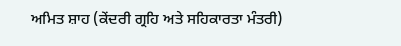ਅਮਿਤ ਸ਼ਾਹ (ਕੇਂਦਰੀ ਗ੍ਰਹਿ ਅਤੇ ਸਹਿਕਾਰਤਾ ਮੰਤਰੀ)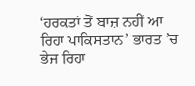‘ਹਰਕਤਾਂ ਤੋਂ ਬਾਜ਼ ਨਹੀਂ ਆ ਰਿਹਾ ਪਾਕਿਸਤਾਨ’ ਭਾਰਤ ’ਚ ਭੇਜ ਰਿਹਾ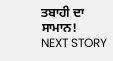ਤਬਾਹੀ ਦਾ ਸਾਮਾਨ!
NEXT STORY